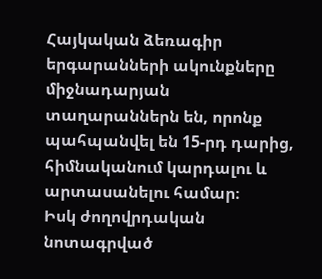Հայկական ձեռագիր երգարանների ակունքները միջնադարյան տաղարաններն են, որոնք պահպանվել են 15-րդ դարից, հիմնականում կարդալու և արտասանելու համար։
Իսկ ժողովրդական նոտագրված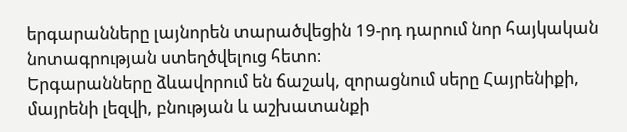երգարանները լայնորեն տարածվեցին 19-րդ դարում նոր հայկական նոտագրության ստեղծվելուց հետո։
Երգարանները ձևավորում են ճաշակ, զորացնում սերը Հայրենիքի, մայրենի լեզվի, բնության և աշխատանքի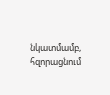նկատմամբ, հզորացնում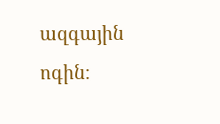ազգային ոգին։